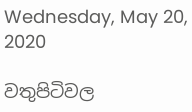Wednesday, May 20, 2020

වතුපිටිවල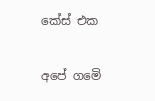කේස් එක

අපේ ගමෙි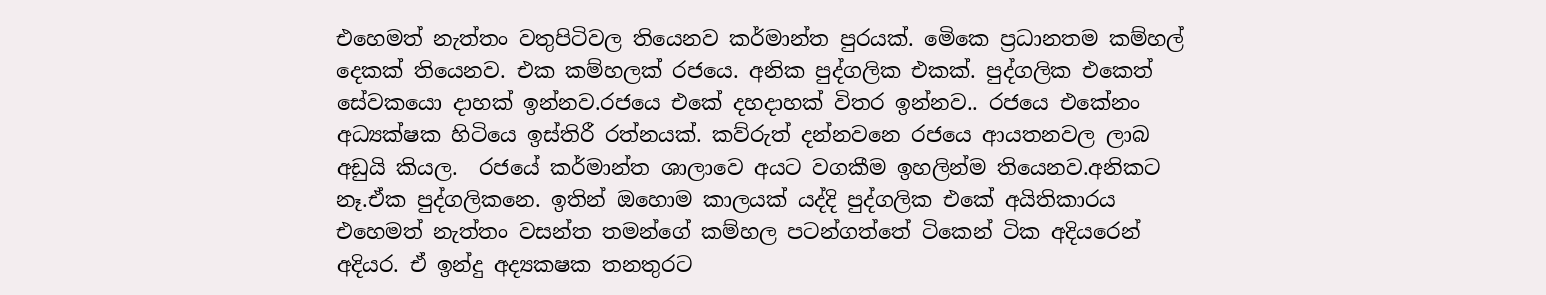එහෙමත් නැත්තං වතුපිටිවල තියෙනව කර්මාන්ත පුරයක්. මෙිකෙ ප්‍රධානතම කම්හල් දෙකක් තියෙනව. එක කම්හලක් රජයෙ. අනික පුද්ගලික එකක්. පුද්ගලික එකෙත් සේවකයො දාහක් ඉන්නව.රජයෙ එකේ දහදාහක් විතර ඉන්නව.. රජයෙ එකේනං අධ්‍යක්ෂක හිටියෙ ඉස්තිරී රත්නයක්. කව්රුත් දන්නවනෙ රජයෙ ආයතනවල ලාබ අඩුයි කියල.  රජයේ කර්මාන්ත ශාලාවෙ අයට වගකීම ඉහලින්ම තියෙනව.අනිකට නෑ.ඒක පුද්ගලිකනෙ. ඉතින් ඔහොම කාලයක් යද්දි පුද්ගලික එකේ අයිතිකාරය එහෙමත් නැත්තං වසන්ත තමන්ගේ කම්හල පටන්ගත්තේ ටිකෙන් ටික අදියරෙන් අදියර. ඒ ඉන්දු අද්‍යකෂක තනතුරට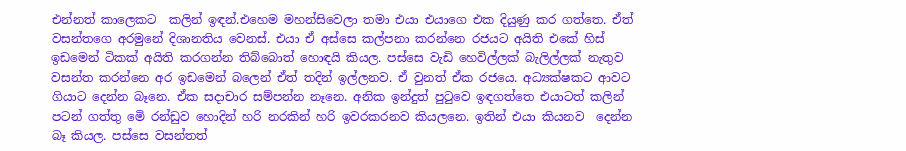එන්නත් කාලෙකට  කලින් ඉඳන්.එහෙම මහන්සිවෙලා තමා එයා එයාගෙ එක දියුණු කර ගත්තෙ. ඒත් වසන්තගෙ අරමුනේ දිශානතිය වෙනස්. එයා ඒ අස්සෙ කල්පනා කරන්නෙ රජයට අයිති එකේ හිස් ඉඩමෙන් ටිකක් අයිති කරගන්න තිබ්බොත් හොඳයි කියල. පස්සෙ වැඩි හෙවිල්ලක් බැලිල්ලක් නැතුව වසන්ත කරන්නෙ අර ඉඩමෙන් බලෙන් ඒත් තදින් ඉල්ලනව. ඒ වුනත් ඒක රජයෙ. අධ්‍යක්ෂකට ආවට ගියාට දෙන්න බෑනෙ. ඒක සදාචාර සම්පන්න නෑනෙ. අනික ඉන්දුත් පුටුවෙ ඉඳගත්තෙ එයාටත් කලින් පටන් ගත්තු මෙි රන්ඩුව හොදින් හරි නරකින් හරි ඉවරකරනව කියලනෙ. ඉතින් එයා කියනව  දෙන්න බෑ කියල. පස්සෙ වසන්තත්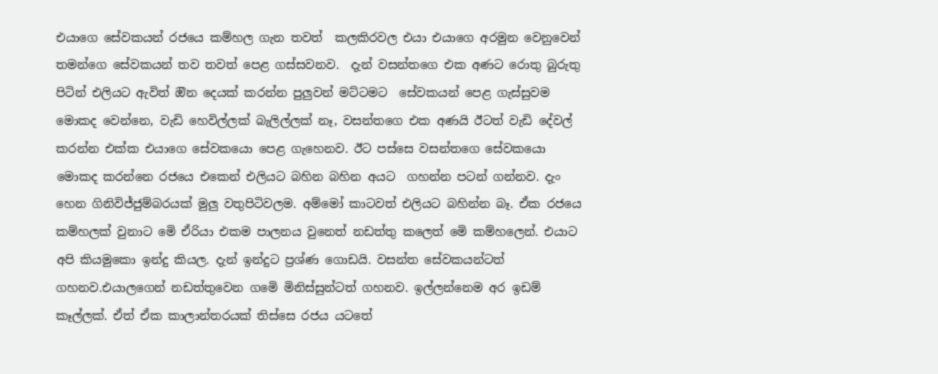එයාගෙ සේවකයන් රජයෙ කම්හල ගැන තවත්  කලකිරවල එයා එයාගෙ අරමුන වෙනුවෙන් තමන්ගෙ සේවකයන් තව තවත් පෙළ ගස්සවනව.  දැන් වසන්තගෙ එක අණට රොතු බුරුතු පිටින් එලියට ඇවිත් ඔින දෙයක් කරන්න පුලුවන් මට්ටමට  සේවකයන් පෙළ ගැස්සුවම මොකද වෙන්නෙ, වැඩි හෙවිල්ලක් බැලිල්ලක් නෑ, වසන්තගෙ එක අණයි ඊටත් වැඩි දේවල් කරන්න එක්ක එයාගෙ සේවකයො පෙළ ගැහෙනව. ඊට පස්සෙ වසන්තගෙ සේවකයො මොකද කරන්නෙ රජයෙ එකෙන් එලියට බහින බහින අයට  ගහන්න පටන් ගන්නව. දැං හෙන ගිනිවිජ්ජුම්බරයක් මුලු වතුපිටිවලම. අම්මෝ කාටවත් එලියට බහින්න බෑ. ඒක රජයෙ කම්හලක් වුනාට මෙි ඒරියා එකම පාලනය වුනෙත් නඩත්තු කලෙත් මෙි කම්හලෙන්. එයාට අපි කියමුකො ඉන්දු කියල. දැන් ඉන්දුට ප්‍රශ්ණ ගොඩයි. වසන්ත සේවකයන්ටත් ගහනව.එයාලගෙන් නඩත්තුවෙන ගමෙි මිනිස්සුන්ටත් ගහනව. ඉල්ලන්නෙම අර ඉඩම් කෑල්ලක්. ඒත් ඒක කාලාන්තරයක් තිස්සෙ රජය යටතේ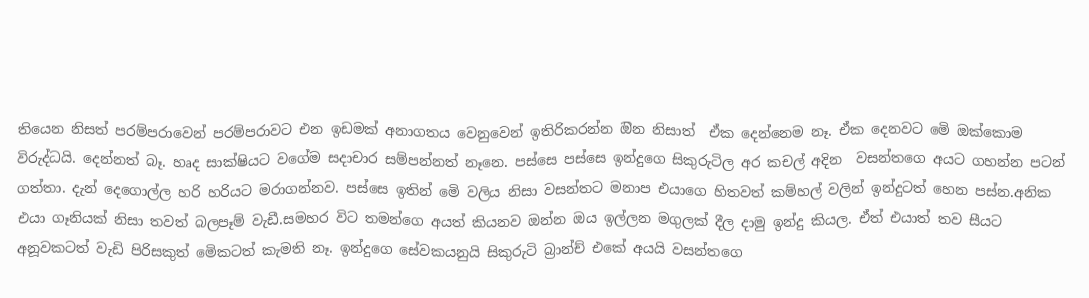තියෙන නිසත් පරම්පරාවෙන් පරම්පරාවට එන ඉඩමක් අනාගතය වෙනුවෙන් ඉතිරිකරන්න ඔින නිසාත්  ඒක දෙන්නෙම නෑ. ඒක දෙනවට මෙි ඔක්කොම විරුද්ධයි. දෙන්නත් බෑ. හෘද සාක්ෂියට වගේම සදාචාර සම්පන්නත් නෑනෙ. පස්සෙ පස්සෙ ඉන්දුගෙ සිකුරුටිල අර කචල් අදින  වසන්තගෙ අයට ගහන්න පටන් ගත්තා. දැන් දෙගොල්ල හරි හරියට මරාගන්නව. පස්සෙ ඉතින් මෙි වලිය නිසා වසන්තට මනාප එයාගෙ හිතවත් කම්හල් වලින් ඉන්දුටත් හෙන පස්න.අනික එයා ගෑනියක් නිසා තවත් බලපෑම් වැඩී.සමහර විට තමන්ගෙ අයත් කියනව ඔන්න ඔය ඉල්ලන මගුලක් දීල දාමු ඉන්දු කියල. ඒත් එයාත් තව සීයට අනූවකටත් වැඩි පිරිසකුත් මෙිකටත් කැමති නෑ. ඉන්දුගෙ සේවකයනුයි සිකුරුටි බ්‍රාන්ච් එකේ අයයි වසන්තගෙ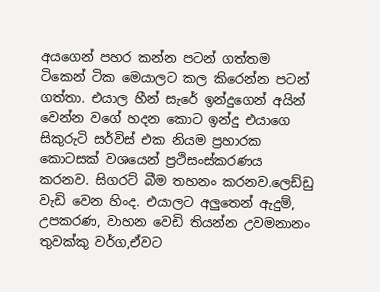අයගෙන් පහර කන්න පටන් ගත්තම ටිකෙන් ටික මෙයාලට කල කිරෙන්න පටන් ගත්තා. එයාල හීන් සැරේ ඉන්දුගෙන් අයින් වෙන්න වගේ හදන කොට ඉන්දු එයාගෙ  සිකුරුටි සර්විස් එක නියම ප්‍රහාරක කොටසක් වශයෙන් ප්‍රථිසංස්කරණය කරනව. සිගරට් බීම තහනං කරනව.ලෙඩ්ඩු වැඩි වෙන හිංද. එයාලට අලුතෙන් ඇදුම්, උපකරණ, වාහන වෙඩි තියන්න උවමනානං තුවක්කු වර්ග,ඒවට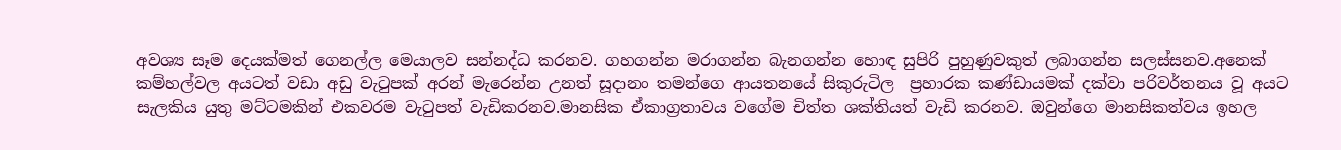අවශ්‍ය සෑම දෙයක්මත් ගෙනල්ල මෙයාලව සන්නද්ධ කරනව. ගහගන්න මරාගන්න බැනගන්න හොඳ සුපිරි පුහුණුවකුත් ලබාගන්න සලස්සනව.අනෙක් කම්හල්වල අයටත් වඩා අඩු වැටුපක් අරන් මැරෙන්න උනත් සූදානං තමන්ගෙ ආයතනයේ සිකුරුටිල  ප්‍රහාරක කණ්ඩායමක් දක්වා පරිවර්තනය වූ අයට  සැලකිය යුතු මට්ටමකින් එකවරම වැටුපත් වැඩිකරනව.මානසික ඒකාග්‍රතාවය වගේම චිත්ත ශක්තියත් වැඩි කරනව. ඔවුන්ගෙ මානසිකත්වය ඉහල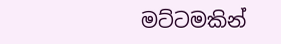මට්ටමකින්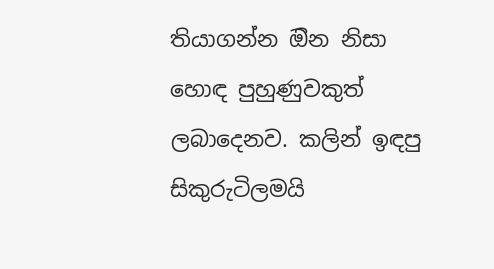තියාගන්න ඔින නිසා  හොඳ පුහුණුවකුත් ලබාදෙනව. කලින් ඉඳපු සිකුරුටිලමයි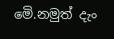මෙි.නමුත් දැං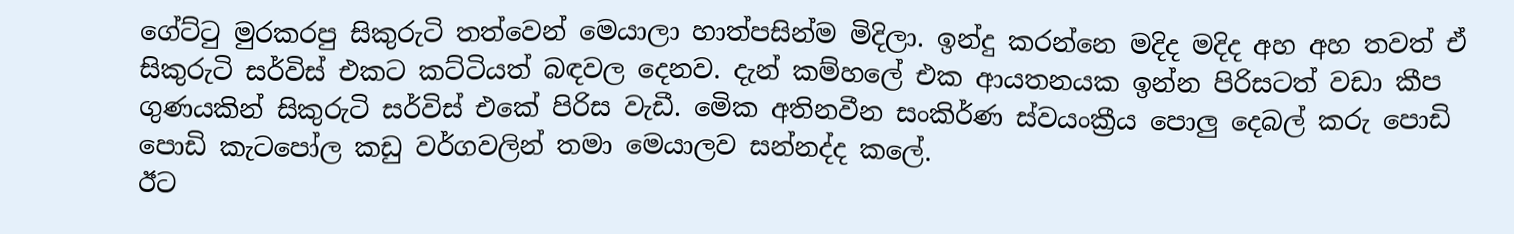ගේට්ටු මුරකරපු සිකුරුටි තත්වෙන් මෙයාලා හාත්පසින්ම මිදිලා. ඉන්දු කරන්නෙ මදිද මදිද අහ අහ තවත් ඒ සිකුරුටි සර්විස් එකට කට්ටියත් බඳවල දෙනව. දැන් කම්හලේ එක ආයතනයක ඉන්න පිරිසටත් වඩා කීප ගුණයකින් සිකුරුටි සර්විස් එකේ පිරිස වැඩී. මෙික අතිනවීන සංකිර්ණ ස්වයංක්‍රීය පොලු දෙබල් කරු පොඩි පොඩි කැටපෝල කඩු වර්ගවලින් තමා මෙයාලව සන්නද්ද කලේ.
ඊට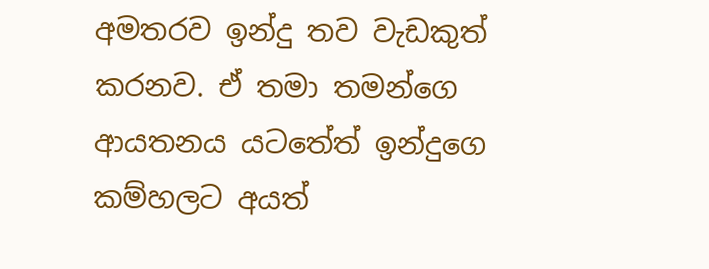අමතරව ඉන්දු තව වැඩකුත් කරනව. ඒ තමා තමන්ගෙ ආයතනය යටතේත් ඉන්දුගෙ කම්හලට අයත්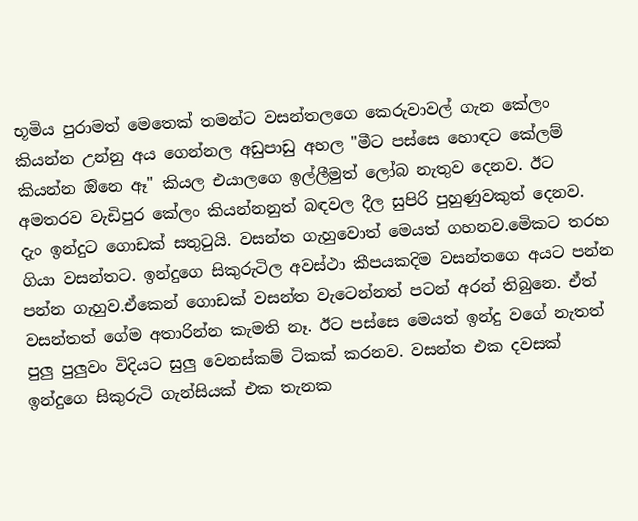භූමිය පුරාමත් මෙතෙක් තමන්ට වසන්තලගෙ කෙරුවාවල් ගැන කේලං කියන්න උන්නු අය ගෙන්නල අඩුපාඩු අහල "මීට පස්සෙ හොඳට කේලම් කියන්න ඔිනෙ ඈ" කියල එයාලගෙ ඉල්ලීමුත් ලෝබ නැතුව දෙනව. ඊට අමතරව වැඩිපුර කේලං කියන්නනුත් බඳවල දීල සුපිරි පුහුණුවකුත් දෙනව.
දැං ඉන්දුට ගොඩක් සතුටුයි. වසන්ත ගැහුවොත් මෙයත් ගහනව.මෙිකට තරහ ගියා වසන්තට. ඉන්දුගෙ සිකුරුටිල අවස්ථා කීපයකදිම වසන්තගෙ අයට පන්න පන්න ගැහුව.ඒකෙන් ගොඩක් වසන්ත වැටෙන්නත් පටන් අරන් තිබුනෙ. ඒත් වසන්තත් ගේම අතාරින්න කැමති නෑ. ඊට පස්සෙ මෙයත් ඉන්දු වගේ නැතත් පුලු පුලුවං විදියට සුලු වෙනස්කම් ටිකක් කරනව. වසන්ත එක දවසක් ඉන්දුගෙ සිකුරුටි ගැන්සියක් එක තැනක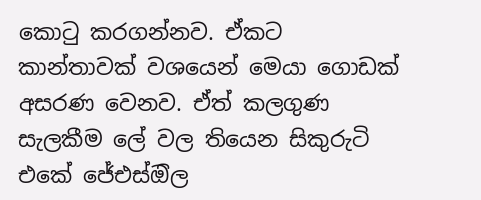කොටු කරගන්නව. ඒකට  කාන්තාවක් වශයෙන් මෙයා ගොඩක් අසරණ වෙනව. ඒත් කලගුණ සැලකීම ලේ වල තියෙන සිකුරුටි එකේ ජේඑස්ඔිල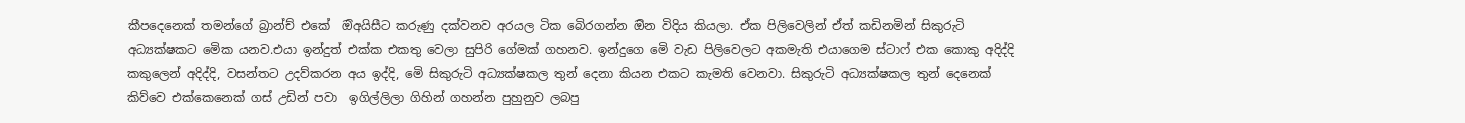කීපදෙනෙක් තමන්ගේ බ්‍රාන්ච් එකේ  ඔිඅයිසීට කරුණු දක්වනව අරයල ටික බෙිරගන්න ඔින විදිය කියලා. ඒක පිලිවෙලින් ඒත් කඩිනමින් සිකුරුටි අධ්‍යක්ෂකට මෙික යනව.එයා ඉන්දුත් එක්ක එකතු වෙලා සුපිරි ගේමක් ගහනව. ඉන්දුගෙ මෙි වැඩ පිලිවෙලට අකමැති එයාගෙම ස්ටාෆ් එක කොකු අදිද්දි කකුලෙන් අදිද්දි, වසන්තට උදව්කරන අය ඉද්දි, මෙි සිකුරුටි අධ්‍යක්ෂකල තුන් දෙනා කියන එකට කැමති වෙනවා. සිකුරුටි අධ්‍යක්ෂකල තුන් දෙනෙක් කිව්වෙ එක්කෙනෙක් ගස් උඩින් පවා  ඉගිල්ලිලා ගිහින් ගහන්න පුහුනුව ලබපු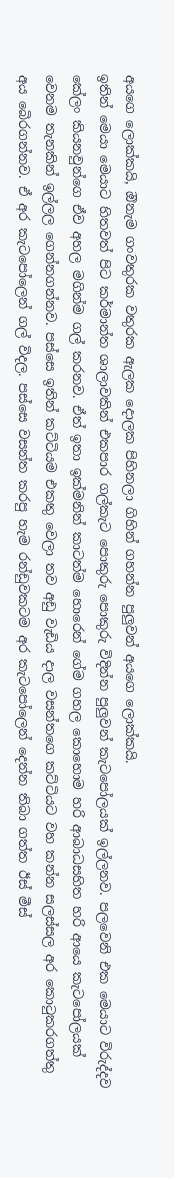අයගෙ ලොක්කයි, ඔිනැම ගංවතුරක වතුරක ඇලක දොලක පිහිනලා ගිහින් ගහන්න පුලුවන් අයගෙ ලොක්කයි.
ඉතින් මෙයා මෙයාට හිතවත් පිට කර්මාන්ත ශාලාවකින් එකපාර ගල්කැට පොකුරු පොකුරු විදින්න පුලුවන් කැටපෝලයක් ඉල්ලනව. පලවෙනි එක මෙයාට විරුද්දව කේලං කියනවුන්ගෙ ඒව අහල මගින්ම ගල් කරනව. ඒත් ඉතා ඉක්මනින් කාටත්ම හොරෙන් ගේම ගහල කොහොම හරි ආබාධසහිත හරි ආයෙ කැටපෝලයක් වෙනම තැනකින් ඉල්ලල ගෙන්නගන්නව. පස්සෙ ඉතින් කට්ටියම එකතු වෙලා තව අඩු වැඩිය දාල වසන්තගෙ කට්ටියට වහ කන්න සලස්සල අර කොටුකරගත්තු අය බෙිරගන්නව. ඒ අර කැටපෝලෙන් ගල් විදල. පස්සෙ වසන්ත කරපු හැම රන්ඩුවකටම අර කැටපෝලෙන් දෙන්න තිබා ගත්ත ඊස් මීස්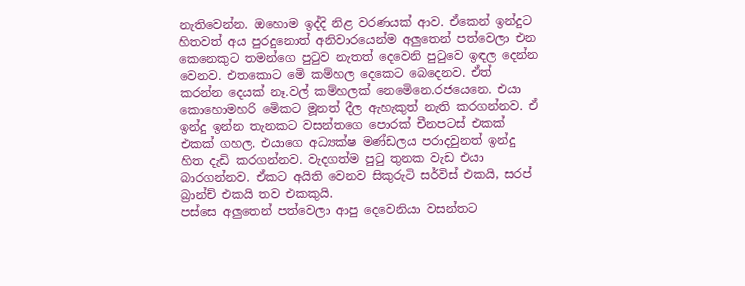නැතිවෙන්න. ඔහොම ඉද්දි නිළ වරණයක් ආව. ඒකෙන් ඉන්දුට හිතවත් අය පුරදුනොත් අනිවාරයෙන්ම අලුතෙන් පත්වෙලා එන කෙනෙකුට තමන්ගෙ පුටුව නැතත් දෙවෙනි පුටුවෙ ඉඳල දෙන්න වෙනව. එතකොට මෙි කම්හල දෙකෙට බෙදෙනව. ඒත් කරන්න දෙයක් නෑ.වල් කම්හලක් නෙමෙිනෙ.රජයෙනෙ. එයා කොහොමහරි මෙිකට මූනත් දීල ඇහැකුත් නැති කරගන්නව. ඒ ඉන්දු ඉන්න තැනකට වසන්තගෙ පොරක් චීනපටස් එකක්  එකක් ගහල. එයාගෙ අධ්‍යක්ෂ මණ්ඩලය පරාදවුනත් ඉන්දු හිත දැඩි කරගන්නව. වැදගත්ම පුටු තුනක වැඩ එයා බාරගන්නව. ඒකට අයිති වෙනව සිකුරුටි සර්විස් එකයි, සරප් බ්‍රාන්ච් එකයි තව එකකුයි.
පස්සෙ අලුතෙන් පත්වෙලා ආපු දෙවෙනියා වසන්තට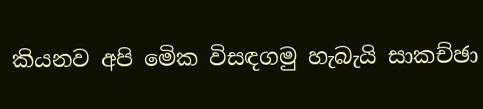කියනව අපි මෙික විසඳගමු හැබැයි සාකච්ඡා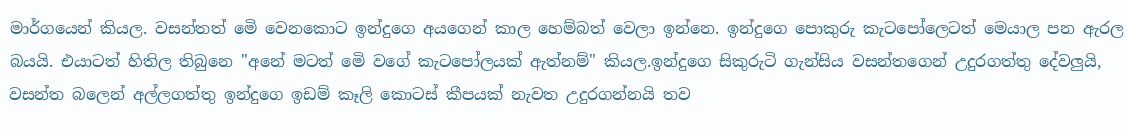මාර්ගයෙන් කියල. වසන්තත් මෙි වෙනකොට ඉන්දුගෙ අයගෙන් කාල හෙම්බත් වෙලා ඉන්නෙ. ඉන්දුගෙ පොකුරු කැටපෝලෙටත් මෙයාල පන ඇරල බයයි. එයාටත් හිතිල තිබුනෙ "අනේ මටත් මෙි වගේ කැටපෝලයක් ඇත්නම්" කියල.ඉන්දුගෙ සිකුරුටි ගැන්සිය වසන්තගෙන් උදුරගත්තු දේවලුයි, වසන්ත බලෙන් අල්ලගත්තු ඉන්දුගෙ ඉඩම් කෑලි කොටස් කීපයක් නැවත උදුරගන්නයි තව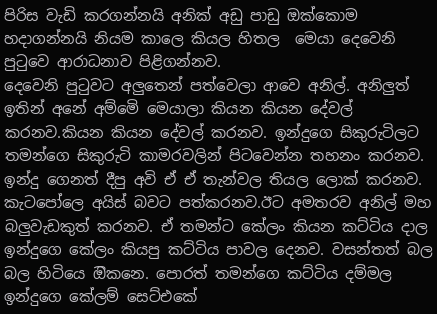පිරිස වැඩි කරගන්නයි අනික් අඩු පාඩු ඔක්කොම හදාගන්නයි නියම කාලෙ කියල හිතල  මෙයා දෙවෙනි පුටුවෙ ආරාධනාව පිළිගන්නව.
දෙවෙනි පුටුවට අලුතෙන් පත්වෙලා ආවෙ අනිල්. අනිලුත් ඉතින් අනේ අම්මෙි මෙයාලා කියන කියන දේවල් කරනව.කියන කියන දේවල් කරනව. ඉන්දුගෙ සිකුරුටිලට තමන්ගෙ සිකුරුටි කාමරවලින් පිටවෙන්න තහනං කරනව. ඉන්දු ගෙනත් දීපු අවි ඒ ඒ තැන්වල තියල ලොක් කරනව. කැටපෝලෙ අයිස් බවට පත්කරනව.ඊට අමතරව අනිල් මහ බලුවැඩකුත් කරනව. ඒ තමන්ට කේලං කියන කට්ටිය දාල ඉන්දුගෙ කේලං කියපු කට්ටිය පාවල දෙනව. වසන්තත් බල බල හිටියෙ ඔිකනෙ. පොරත් තමන්ගෙ කට්ටිය දම්මල  ඉන්දුගෙ කේලම් සෙට්එකේ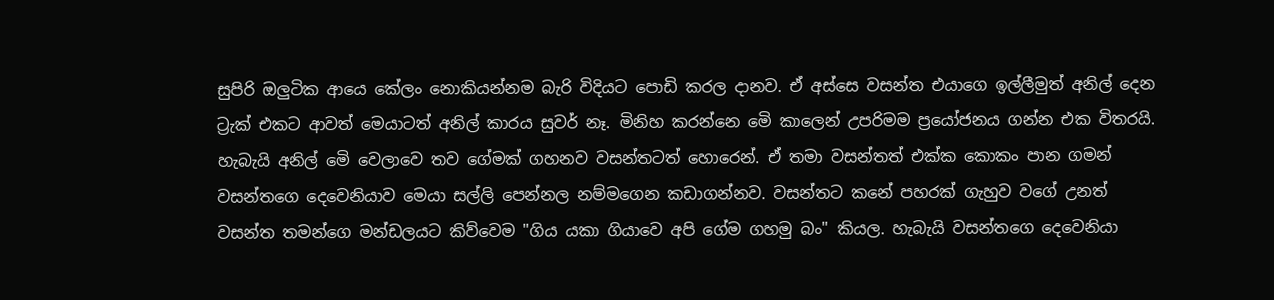සුපිරි ඔලුටික ආයෙ කේලං නොකියන්නම බැරි විදියට පොඩි කරල දානව. ඒ අස්සෙ වසන්ත එයාගෙ ඉල්ලීමුත් අනිල් දෙන ට්‍රැක් එකට ආවත් මෙයාටත් අනිල් කාරය සුවර් නෑ. මිනිහ කරන්නෙ මෙි කාලෙන් උපරිමම ප්‍රයෝජනය ගන්න එක විතරයි. හැබැයි අනිල් මෙි වෙලාවෙ තව ගේමක් ගහනව වසන්තටත් හොරෙන්. ඒ තමා වසන්තත් එක්ක කොකං පාන ගමන් වසන්තගෙ දෙවෙනියාව මෙයා සල්ලි පෙන්නල නම්මගෙන කඩාගන්නව. වසන්තට කනේ පහරක් ගැහුව වගේ උනත් වසන්ත තමන්ගෙ මන්ඩලයට කිව්වෙම "ගිය යකා ගියාවෙ අපි ගේම ගහමු බං" කියල. හැබැයි වසන්තගෙ දෙවෙනියා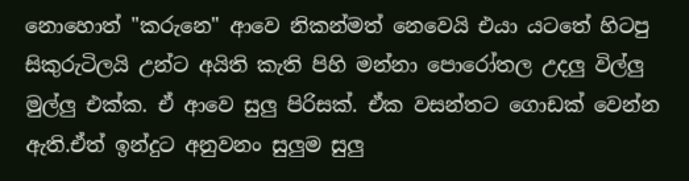නොහොත් "කරුනෙ" ආවෙ නිකන්මත් නෙවෙයි එයා යටතේ හිටපු සිකුරුටිලයි උන්ට අයිති කැති පිහි මන්නා පොරෝතල උදලු විල්ලු මුල්ලු එක්ක. ඒ ආවෙ සුලු පිරිසක්. ඒක වසන්තට ගොඩක් වෙන්න ඇති.ඒත් ඉන්දුට අනුවනං සුලුම සුලු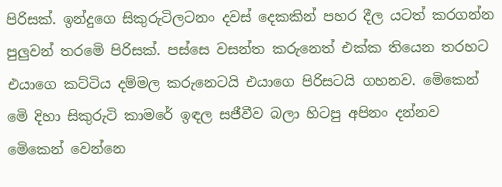පිරිසක්. ඉන්දුගෙ සිකුරුටිලටනං දවස් දෙකකින් පහර දීල යටත් කරගන්න පුලුවන් තරමෙි පිරිසක්. පස්සෙ වසන්ත කරුනෙත් එක්ක තියෙන තරහට එයාගෙ කට්ටිය දම්මල කරුනෙටයි එයාගෙ පිරිසටයි ගහනව. මෙිකෙන් මෙි දිහා සිකුරුටි කාමරේ ඉඳල සජීවීව බලා හිටපු අපිනං දන්නව මෙිකෙන් වෙන්නෙ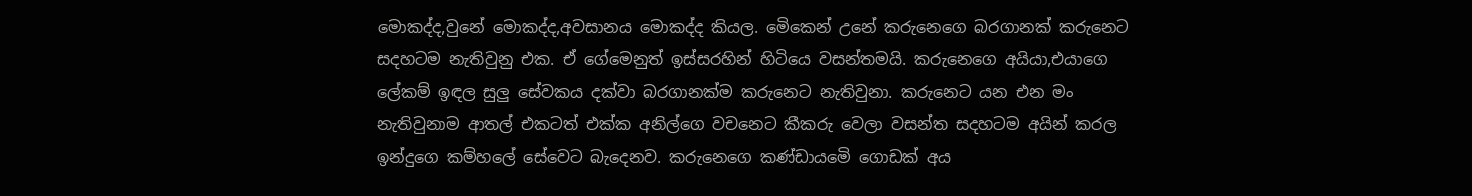මොකද්ද,වුනේ මොකද්ද,අවසානය මොකද්ද කියල. මෙිකෙන් උනේ කරුනෙගෙ බරගානක් කරුනෙට සදහටම නැතිවුනු එක. ඒ ගේමෙනුත් ඉස්සරහින් හිටියෙ වසන්තමයි. කරුනෙගෙ අයියා,එයාගෙ ලේකම් ඉඳල සුලු සේවකය දක්වා බරගානක්ම කරුනෙට නැතිවුනා. කරුනෙට යන එන මං නැතිවුනාම ආතල් එකටත් එක්ක අනිල්ගෙ වචනෙට කීකරු වෙලා වසන්ත සදහටම අයින් කරල ඉන්දුගෙ කම්හලේ සේවෙට බැදෙනව. කරුනෙගෙ කණ්ඩායමෙි ගොඩක් අය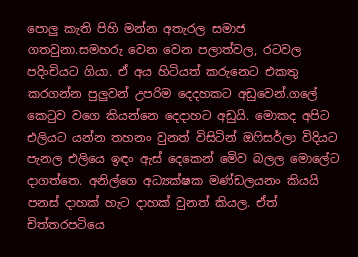පොලු කැති පිහි මන්න අතැරල සමාජ ගතවුනා.සමහරු වෙන වෙන පලාත්වල, රටවල පදිංචියට ගියා. ඒ අය හිටියත් කරුනෙට එකතු කරගන්න පුලුවන් උපරිම දෙදහකට අඩුවෙන්.ගලේ කෙටුව වගෙ කියන්නෙ දෙදාහට අඩුයි. මොකද අපිට එලියට යන්න තහනං වුනත් විසිටින් ඔෆිසර්ලා විදියට පැනල එලියෙ ඉඳං ඇස් දෙකෙන් මෙිව බලල මොලේට දාගත්තෙ. අනිල්ගෙ අධ්‍යක්ෂක මණ්ඩලයනං කියයි පනස් දාහක් හැට දාහක් වුනත් කියල. ඒත් චිත්තරපටියෙ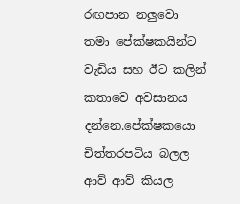රඟපාන නලුවො තමා පේක්ෂකයින්ට වැඩිය සහ ඊට කලින් කතාවෙ අවසානය දන්නෙ.පේක්ෂකයො චිත්තරපටිය බලල ආව් ආව් කියල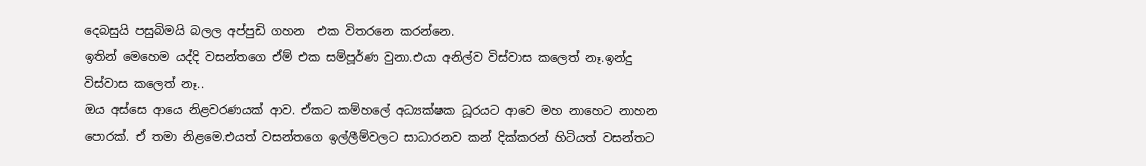දෙබසුයි පසුබිමයි බලල අප්පුඩි ගහන  එක විතරනෙ කරන්නෙ.
ඉතින් මෙහෙම යද්දි වසන්තගෙ ඒම් එක සම්පූර්ණ වුනා.එයා අනිල්ව විස්වාස කලෙත් නෑ.ඉන්දු විස්වාස කලෙත් නෑ..
ඔය අස්සෙ ආයෙ නිළවරණයක් ආව. ඒකට කම්හලේ අධ්‍යක්ෂක ධූරයට ආවෙ මහ නාහෙට නාහන පොරක්. ඒ තමා නිළමෙ.එයත් වසන්තගෙ ඉල්ලීම්වලට සාධාරනව කන් දික්කරන් හිටියත් වසන්තට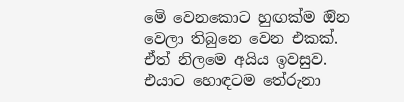මෙි වෙනකොට හුඟක්ම ඔින වෙලා තිබුනෙ වෙන එකක්. ඒත් නිලමෙ අයිය ඉවසුව. එයාට හොඳටම තේරුනා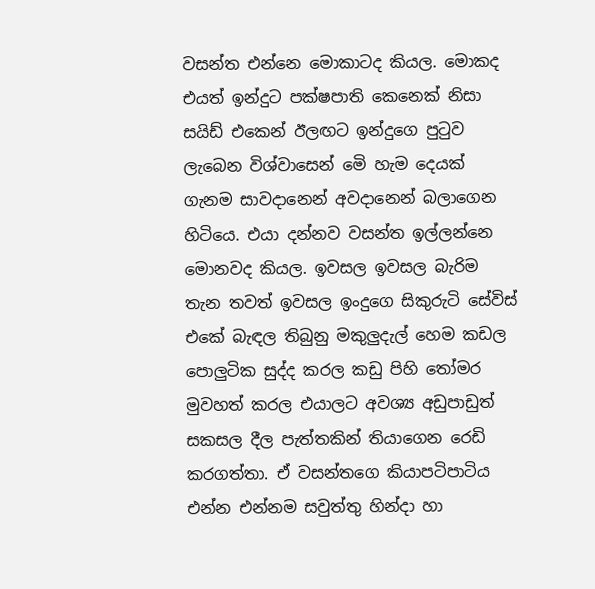වසන්ත එන්නෙ මොකාටද කියල. මොකද එයත් ඉන්දුට පක්ෂපාති කෙනෙක් නිසා සයිඩ් එකෙන් ඊලඟට ඉන්දුගෙ පුටුව ලැබෙන විශ්වාසෙන් මෙි හැම දෙයක් ගැනම සාවදානෙන් අවදානෙන් බලාගෙන හිටියෙ. එයා දන්නව වසන්ත ඉල්ලන්නෙ මොනවද කියල. ඉවසල ඉවසල බැරිම තැන තවත් ඉවසල ඉංදුගෙ සිකුරුටි සේවිස් එකේ බැඳල තිබුනු මකුලුදැල් හෙම කඩල පොලුටික සුද්ද කරල කඩු පිහි තෝමර මුවහත් කරල එයාලට අවශ්‍ය අඩුපාඩුත් සකසල දීල පැත්තකින් තියාගෙන රෙඩි කරගත්තා. ඒ වසන්තගෙ කියාපටිපාටිය එන්න එන්නම සවුත්තු හින්දා හා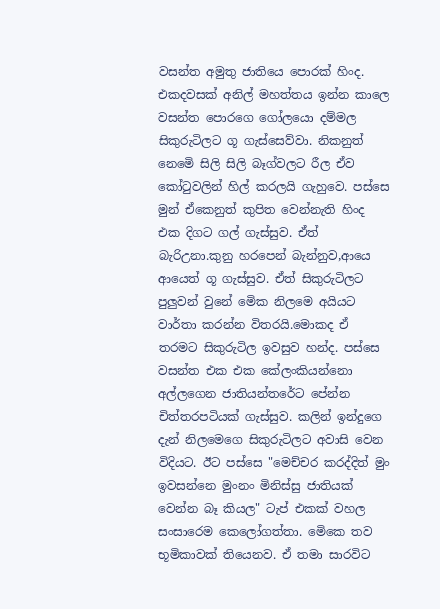වසන්ත අමුතු ජාතියෙ පොරක් හිංද. එකදවසක් අනිල් මහත්තය ඉන්න කාලෙ වසන්ත පොරගෙ ගෝලයො දම්මල සිකුරුටිලට ගූ ගැස්සෙව්වා. නිකනුත් නෙමෙි සිලි සිලි බෑග්වලට රීල ඒව කෝටුවලින් හිල් කරලයි ගැහුවෙ. පස්සෙ මුන් ඒකෙනුත් කුපිත වෙන්නැති හිංද එක දිගට ගල් ගැස්සුව. ඒත් බැරිඋනා.කුනු හරපෙන් බැන්නුව,ආයෙ ආයෙත් ගූ ගැස්සුව. ඒත් සිකුරුටිලට පුලුවන් වුනේ මෙික නිලමෙ අයියට වාර්තා කරන්න විතරයි.මොකද ඒ තරමට සිකුරුටිල ඉවසුව හන්ද. පස්සෙ වසන්ත එක එක කේලංකියන්නො අල්ලගෙන ජාතියන්තරේට පේන්න චිත්තරපටියක් ගැස්සුව. කලින් ඉන්දුගෙ දැන් නිලමෙගෙ සිකුරුටිලට අවාසි වෙන විදියට. ඊට පස්සෙ "මෙච්චර කරද්දිත් මුං ඉවසන්නෙ මුංනං මිනිස්සු ජාතියක් වෙන්න බෑ කියල" ටැප් එකක් වහල සංසාරෙම කෙලෝගත්තා. මෙිකෙ තව භූමිකාවක් තියෙනව. ඒ තමා සාරවිට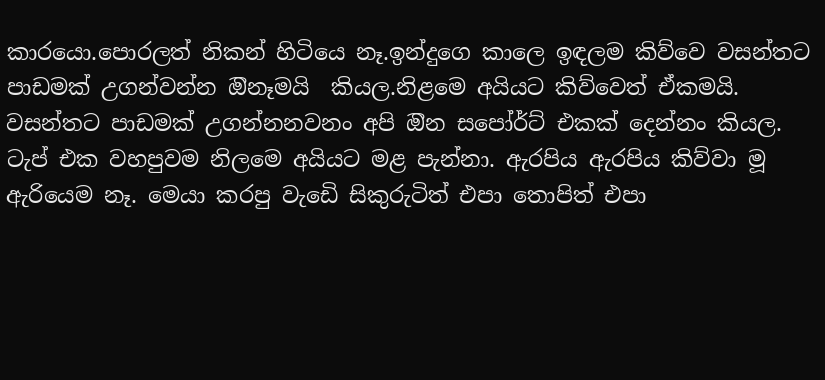කාරයො.පොරලත් නිකන් හිටියෙ නෑ.ඉන්දුගෙ කාලෙ ඉඳලම කිව්වෙ වසන්තට පාඩමක් උගන්වන්න ඔිනෑමයි  කියල.නිළමෙ අයියට කිව්වෙත් ඒකමයි. වසන්තට පාඩමක් උගන්නනවනං අපි ඔින සපෝර්ට් එකක් දෙන්නං කියල.
ටැප් එක වහපුවම නිලමෙ අයියට මළ පැන්නා. ඇරපිය ඇරපිය කිව්වා මූ ඇරියෙම නෑ. මෙයා කරපු වැඩෙි සිකුරුටිත් එපා තොපිත් එපා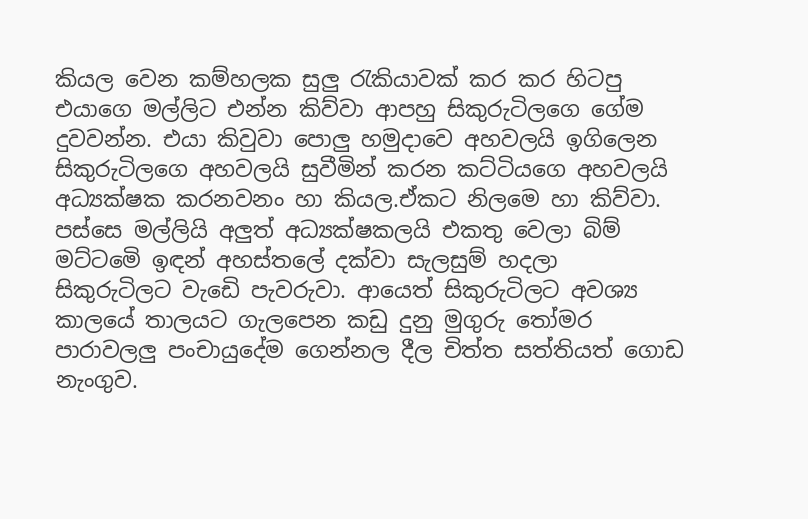කියල වෙන කම්හලක සුලු රැකියාවක් කර කර හිටපු එයාගෙ මල්ලිට එන්න කිව්වා ආපහු සිකුරුටිලගෙ ගේම දුවවන්න. එයා කිවුවා පොලු හමුදාවෙ අහවලයි ඉගිලෙන සිකුරුටිලගෙ අහවලයි සුවීමින් කරන කට්ටියගෙ අහවලයි අධ්‍යක්ෂක කරනවනං හා කියල.ඒකට නිලමෙ හා කිව්වා. පස්සෙ මල්ලියි අලුත් අධ්‍යක්ෂකලයි එකතු වෙලා බිම් මට්ටමෙි ඉඳන් අහස්තලේ දක්වා සැලසුම් හදලා සිකුරුටිලට වැඩෙි පැවරුවා. ආයෙත් සිකුරුටිලට අවශ්‍ය කාලයේ තාලයට ගැලපෙන කඩු දුනු මුගුරු තෝමර පාරාවලලු පංචායුදේම ගෙන්නල දීල චිත්ත සත්තියත් ගොඩ නැංගුව.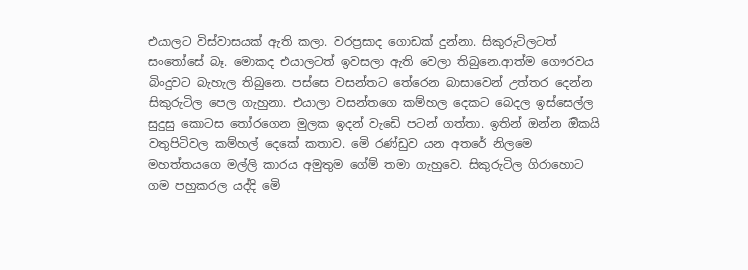එයාලට විස්වාසයක් ඇති කලා. වරප්‍රසාද ගොඩක් දුන්නා. සිකුරුටිලටත් සංතෝසේ බෑ. මොකද එයාලටත් ඉවසලා ඇති වෙලා තිබුනෙ.ආත්ම ගෞරවය බිංදුවට බැහැල තිබුනෙ. පස්සෙ වසන්තට තේරෙන බාසාවෙන් උත්තර දෙන්න සිකුරුටිල පෙල ගැහුනා. එයාලා වසන්තගෙ කම්හල දෙකට බෙදල ඉස්සෙල්ල සුදුසු කොටස තෝරගෙන මුලක ඉදන් වැඩෙි පටන් ගත්තා. ඉතින් ඔන්න ඔිකයි වතුපිටිවල කම්හල් දෙකේ කතාව. මෙි රණ්ඩුව යන අතරේ නිලමෙ මහත්තයගෙ මල්ලි කාරය අමුතුම ගේම් තමා ගැහුවෙ. සිකුරුටිල ගිරාහොට ගම පහුකරල යද්දි මෙි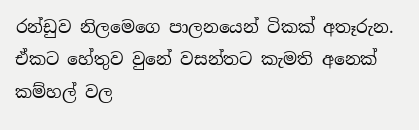රන්ඩුව නිලමෙගෙ පාලනයෙන් ටිකක් අතෑරුන. ඒකට හේතුව වුනේ වසන්තට කැමති අනෙක් කම්හල් වල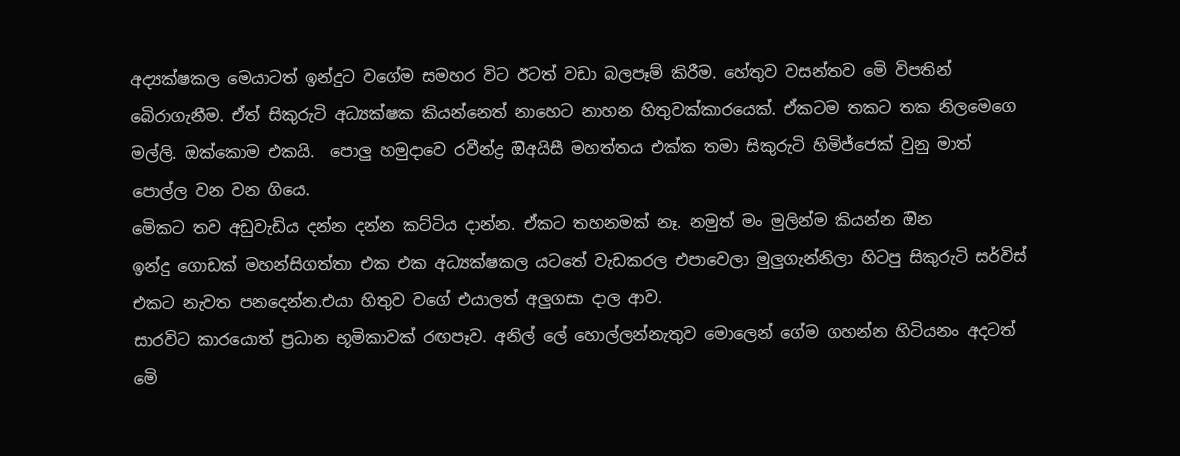අද්‍යක්ෂකල මෙයාටත් ඉන්දුට වගේම සමහර විට ඊටත් වඩා බලපෑම් කිරීම. හේතුව වසන්තව මෙි විපතින් බෙිරාගැනීම. ඒත් සිකුරුටි අධ්‍යක්ෂක කියන්නෙත් නාහෙට නාහන හිතුවක්කාරයෙක්. ඒකටම තකට තක නිලමෙගෙ මල්ලි. ඔක්කොම එකයි.  පොලු හමුදාවෙ රවීන්ද්‍ර ඔිඅයිසී මහත්තය එක්ක තමා සිකුරුටි හිමිජ්ජෙක් වුනු මාත් පොල්ල වන වන ගියෙ.
මෙිකට තව අඩුවැඩිය දන්න දන්න කට්ටිය දාන්න. ඒකට තහනමක් නෑ. නමුත් මං මුලින්ම කියන්න ඔින
ඉන්දු ගොඩක් මහන්සිගත්තා එක එක අධ්‍යක්ෂකල යටතේ වැඩකරල එපාවෙලා මුලුගැන්නිලා හිටපු සිකුරුටි සර්විස් එකට නැවත පනදෙන්න.එයා හිතුව වගේ එයාලත් අලුගසා දාල ආව.
සාරවිට කාරයොත් ප්‍රධාන භූමිකාවක් රඟපෑව. අනිල් ලේ හොල්ලන්නැතුව මොලෙන් ගේම ගහන්න හිටියනං අදටත් මෙි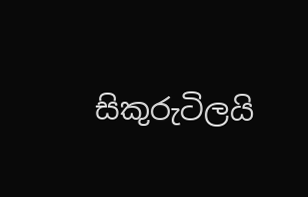සිකුරුටිලයි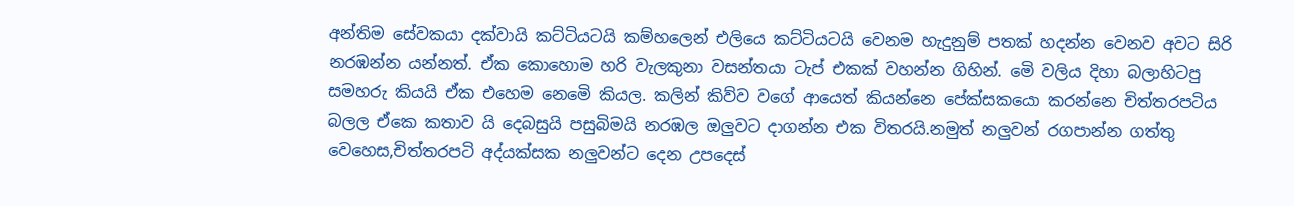අන්තිම සේවකයා දක්වායි කට්ටියටයි කම්හලෙන් එලියෙ කට්ටියටයි වෙනම හැදුනුම් පතක් හදන්න වෙනව අවට සිරි නරඹන්න යන්නත්. ඒක කොහොම හරි වැලකුනා වසන්තයා ටැප් එකක් වහන්න ගිහින්. මෙි වලිය දිහා බලාහිටපු සමහරු කියයි ඒක එහෙම නෙමෙි කියල. කලින් කිව්ව වගේ ආයෙත් කියන්නෙ පේක්සකයො කරන්නෙ චිත්තරපටිය බලල ඒකෙ කතාව යි දෙබසුයි පසුබිමයි නරඹල ඔලුවට දාගන්න එක විතරයි.නමුත් නලුවන් රගපාන්න ගත්තු වෙහෙස,චිත්තරපටි අද්යක්සක නලුවන්ට දෙන උපදෙස්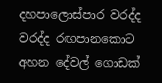දහපාලොස්පාර වරද්ද වරද්ද රඟපානකොට අහන දේවල් ගොඩක්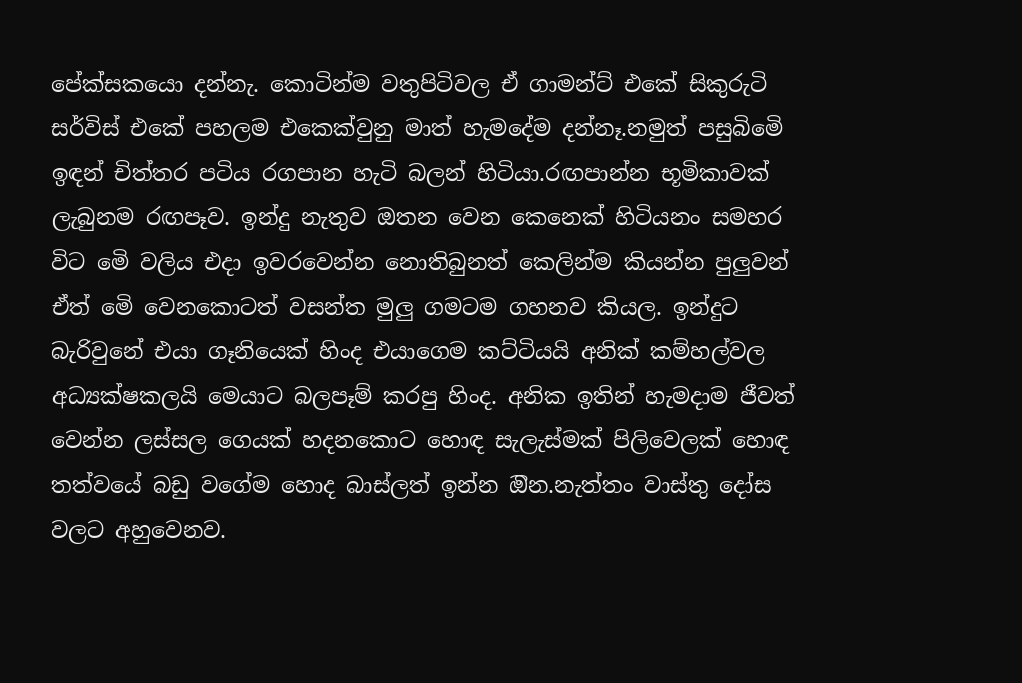පේක්සකයො දන්නැ. කොටින්ම වතුපිටිවල ඒ ගාමන්ට් එකේ සිකුරුටි සර්විස් එකේ පහලම එකෙක්වුනු මාත් හැමදේම දන්නෑ.නමුත් පසුබිමෙි ඉඳන් චිත්තර පටිය රගපාන හැටි බලන් හිටියා.රඟපාන්න භූමිකාවක් ලැබුනම රඟපෑව. ඉන්දු නැතුව ඔතන වෙන කෙනෙක් හිටියනං සමහර විට මෙි වලිය එදා ඉවරවෙන්න නොතිබුනත් කෙලින්ම කියන්න පුලුවන් ඒත් මෙි වෙනකොටත් වසන්ත මුලු ගමටම ගහනව කියල. ඉන්දුට බැරිවුනේ එයා ගෑනියෙක් හිංද එයාගෙම කට්ටියයි අනික් කම්හල්වල අධ්‍යක්ෂකලයි මෙයාට බලපෑම් කරපු හිංද. අනික ඉතින් හැමදාම ජීවත් වෙන්න ලස්සල ගෙයක් හදනකොට හොඳ සැලැස්මක් පිලිවෙලක් හොඳ තත්වයේ බඩු වගේම හොද බාස්ලත් ඉන්න ඔින.නැත්තං වාස්තු දෝස වලට අහුවෙනව.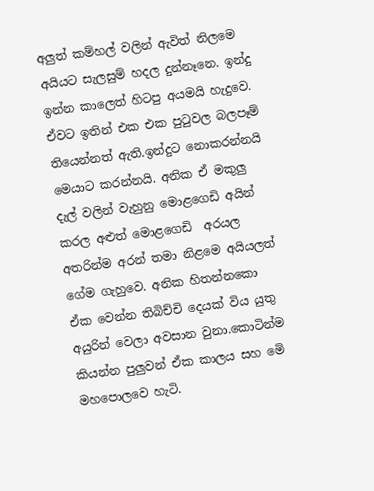අලුත් කම්හල් වලින් ඇවිත් නිලමෙ අයියට සැලසුම් හදල දුන්නෑනෙ. ඉන්දු ඉන්න කාලෙත් හිටපු අයමයි හැදුවෙ. ඒවට ඉතින් එක එක පුටුවල බලපෑම් තියෙන්නත් ඇති.ඉන්දුට නොකරන්නයි මෙයාට කරන්නයි. අනික ඒ මකුලු දැල් වලින් වැහුනු මොළගෙඩි අයින් කරල අළුත් මොළගෙඩි  අරයල අතරින්ම අරන් තමා නිළමෙ අයියලත් ගේම ගැහුවෙ. අනික හිතන්නකො ඒක වෙන්න තිබිච්චි දෙයක් විය යුතු අයුරින් වෙලා අවසාන වුනා.කොටින්ම කියන්න පුලුවන් ඒක කාලය සහ මෙි මහපොලවෙ හැටි.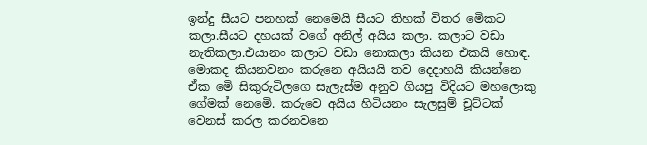ඉන්දු සීයට පනහක් නෙමෙයි සීයට තිහක් විතර මෙිකට කලා.සීයට දහයක් වගේ අනිල් අයිය කලා. කලාට වඩා නැතිකලා.එයානං කලාට වඩා නොකලා කියන එකයි හොඳ. මොකද කියනවනං කරුනෙ අයියයි තව දෙදාහයි කියන්නෙ ඒක මෙි සිකුරුටිලගෙ සැලැස්ම අනුව ගියපු විදියට මහලොකු ගේමක් නෙමෙි. කරුවෙ අයිය හිටියනං සැලසුම් චූට්ටක් වෙනස් කරල කරනවනෙ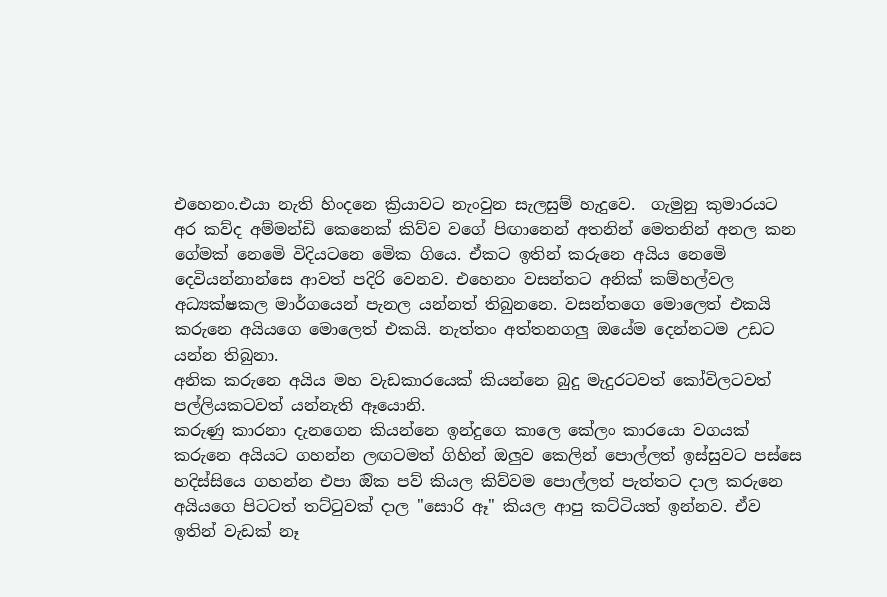එහෙනං.එයා නැති හිංදනෙ ක්‍රියාවට නැංවුන සැලසුම් හැදුවෙ.  ගැමුනු කුමාරයට අර කව්ද අම්මන්ඩි කෙනෙක් කිව්ව වගේ පිඟානෙන් අතනින් මෙතනින් අනල කන ගේමක් නෙමෙි විදියටනෙ මෙික ගියෙ. ඒකට ඉතින් කරුනෙ අයිය නෙමෙි දෙවියන්නාන්සෙ ආවත් පදිරි වෙනව. එහෙනං වසන්තට අනික් කම්හල්වල අධ්‍යක්ෂකල මාර්ගයෙන් පැනල යන්නත් තිබුනනෙ. වසන්තගෙ මොලෙත් එකයි කරුනෙ අයියගෙ මොලෙත් එකයි. නැත්තං අත්තනගලු ඔයේම දෙන්නටම උඩට යන්න තිබුනා.
අනික කරුනෙ අයිය මහ වැඩකාරයෙක් කියන්නෙ බුදු මැදුරටවත් කෝවිලටවත් පල්ලියකටවත් යන්නැති ඈයොනි.
කරුණු කාරනා දැනගෙන කියන්නෙ ඉන්දුගෙ කාලෙ කේලං කාරයො වගයක් කරුනෙ අයියට ගහන්න ලඟටමත් ගිහින් ඔලුව කෙලින් පොල්ලත් ඉස්සුවට පස්සෙ හදිස්සියෙ ගහන්න එපා ඔික පව් කියල කිව්වම පොල්ලත් පැත්තට දාල කරුනෙ අයියගෙ පිටටත් තට්ටුවක් දාල "සොරි ඈ" කියල ආපු කට්ටියත් ඉන්නව. ඒව ඉතින් වැඩක් නෑ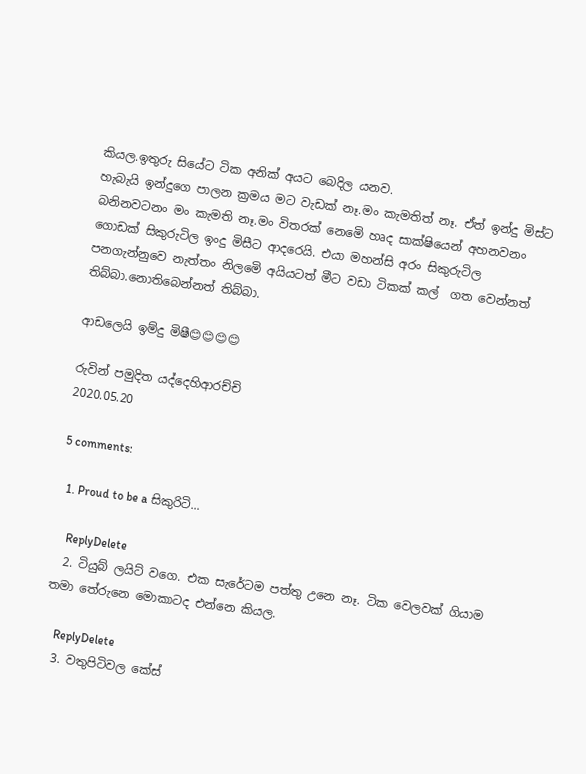කියල.ඉතුරු සියේට ටික අනික් අයට බෙදිල යනව.
හැබැයි ඉන්දුගෙ පාලන ක්‍රමය මට වැඩක් නෑ.මං කැමතිත් නෑ. ඒත් ඉන්දු මිස්ට බනිනවටනං මං කැමති නෑ.මං විතරක් නෙමෙි හෘද සාක්ෂියෙන් අහනවනං ගොඩක් සිකුරුටිල ඉංදු මිසීට ආදරෙයි. එයා මහන්සි අරං සිකුරුටිල පනගැන්නුවෙ නැත්තං නිලමෙි අයියටත් මීට වඩා ටිකක් කල්  ගත වෙන්නත් තිබ්බා.නොතිබෙන්නත් තිබ්බා.

ආඩලෙයි ඉම්දු මිෂී😊😊😊😊

රුවින් පමුදිත යද්දෙහිආරච්චි
2020.05.20

5 comments:

  1. Proud to be a සිකුරිටි...

    ReplyDelete
  2. ටියුබ් ලයිට් වගෙ. එක සැරේටම පත්තු උනෙ නෑ. ටික වෙලවක් ගියාම තමා තේරුනෙ මොකාටද එන්නෙ කියල.

    ReplyDelete
  3. වතුපිටිවල කේස්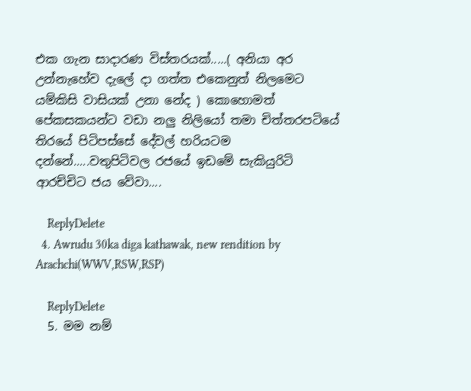එක ගැන සාදාරණ විස්තරයක්.....( අනියා අර උන්නැහේව දැලේ දා ගත්ත එකෙනුත් නිලමෙට යම්කිසි වාසියක් උනා නේද ) කොහොමත් පේකසකයන්ට වඩා නලු නිලියෝ තමා චිත්තරපටියේ තිරයේ පිටිපස්සේ දේවල් හරියටම දන්නේ.....වතුපිටිවල රජයේ ඉඩමේ සැකියුරිටි ආරච්චිට ජය වේවා....

    ReplyDelete
  4. Awrudu 30ka diga kathawak, new rendition by Arachchi(WWV,RSW,RSP)

    ReplyDelete
  5. මම නම්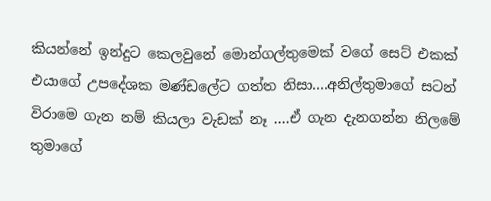කියන්නේ ඉන්දුට කෙලවුනේ මොන්ගල්තුමෙක් වගේ සෙට් එකක් එයාගේ උපදේශක මණ්ඩලේට ගත්ත නිසා....අනිල්තුමාගේ සටන් විරාමෙ ගැන නම් කියලා වැඩක් නෑ ....ඒ ගැන දැනගන්න නිලමේ තුමාගේ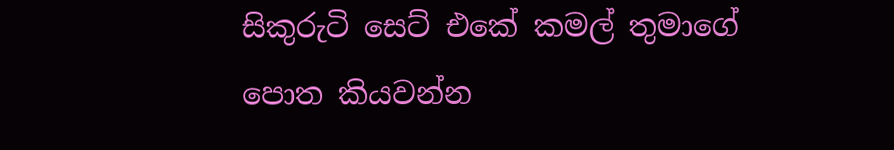සිකුරුටි සෙට් එකේ කමල් තුමාගේ පොත කියවන්න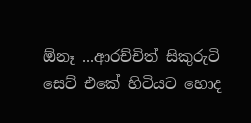ඕනෑ ...ආරච්චිත් සිකුරුටි සෙට් එකේ හිටියට හොද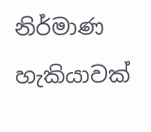නිර්මාණ හැකියාවක්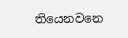තියෙනවනෙ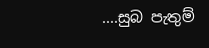....සුබ පැතුම්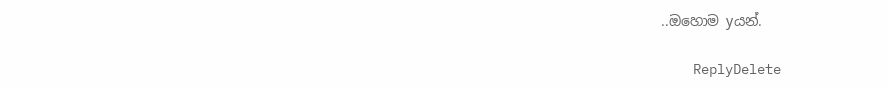..ඔහොම yයන්.

    ReplyDelete